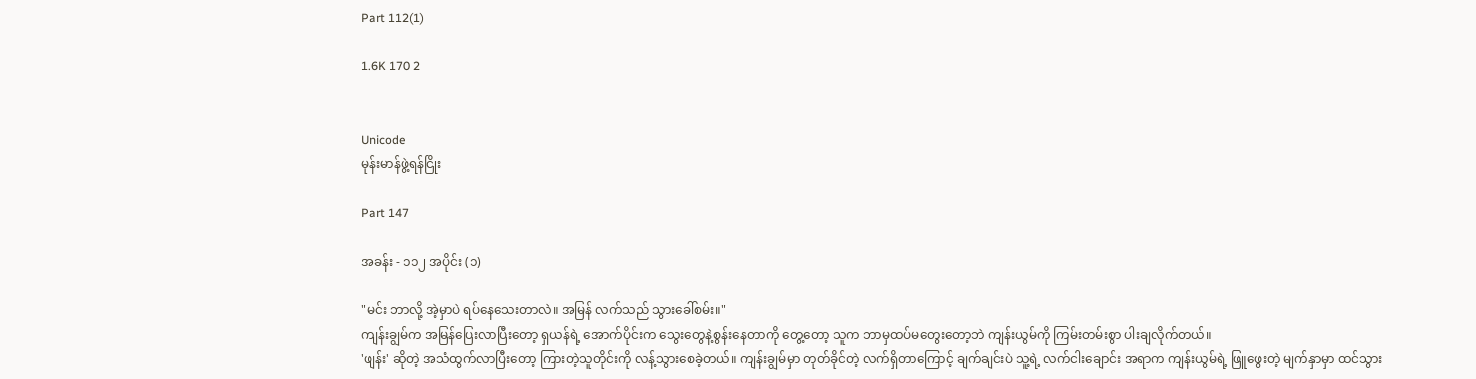Part 112(1)

1.6K 170 2


Unicode
မုန်းမာန်ဖွဲ့ရန်ငြိုး

Part 147

အခန်း - ၁၁၂ အပိုင်း (၁)

"မင်း ဘာလို့ အဲ့မှာပဲ ရပ်နေသေးတာလဲ။ အမြန် လက်သည် သွားခေါ်စမ်း။"
ကျန်းချွမ်က အမြန်ပြေးလာပြီးတော့ ရှယန်ရဲ့ အောက်ပိုင်းက သွေးတွေနဲ့စွန်းနေတာကို တွေ့တော့ သူက ဘာမှထပ်မတွေးတော့ဘဲ ကျန်းယွမ်ကို ကြမ်းတမ်းစွာ ပါးချလိုက်တယ်။
'ဖျန်း' ဆိုတဲ့ အသံထွက်လာပြီးတော့ ကြားတဲ့သူတိုင်းကို လန့်သွားစေခဲ့တယ်။ ကျန်းချွမ်မှာ တုတ်ခိုင်တဲ့ လက်ရှိတာကြောင့် ချက်ချင်းပဲ သူ့ရဲ့ လက်ငါးချောင်း အရာက ကျန်းယွမ်ရဲ့ ဖြူဖွေးတဲ့ မျက်နှာမှာ ထင်သွား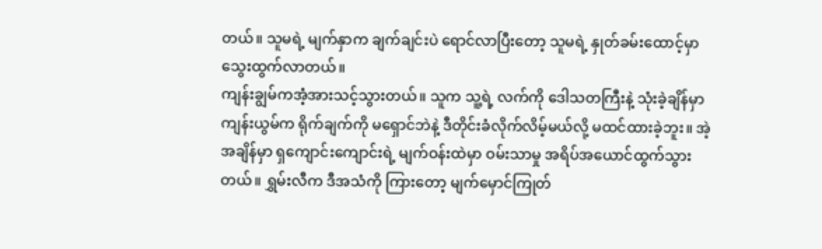တယ်။ သူမရဲ့ မျက်နှာက ချက်ချင်းပဲ ရောင်လာပြီးတော့ သူမရဲ့ နှုတ်ခမ်းထောင့်မှာ သွေးထွက်လာတယ်။
ကျန်းချွမ်ကအံ့အားသင့်သွားတယ်။ သူက သူ့ရဲ့ လက်ကို ဒေါသတကြီးနဲ့ သုံးခဲ့ချိန်မှာ ကျန်းယွမ်က ရိုက်ချက်ကို မရှောင်ဘဲနဲ့ ဒီတိုင်းခံလိုက်လိမ့်မယ်လို့ မထင်ထားခဲ့ဘူး။ အဲ့အချိန်မှာ ရှကျောင်းကျောင်းရဲ့ မျက်ဝန်းထဲမှာ ဝမ်းသာမှု အရိပ်အယောင်ထွက်သွားတယ်။ ရွှမ်းလီက ဒီအသံကို ကြားတော့ မျက်မှောင်ကြုတ်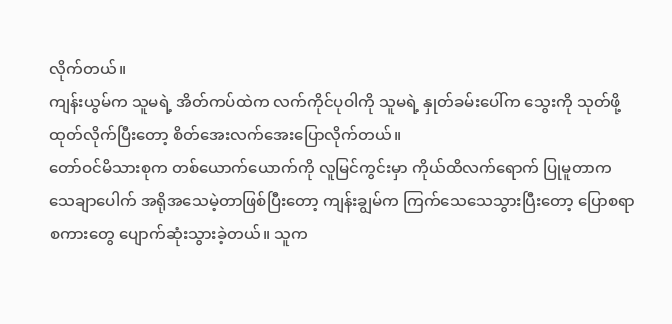လိုက်တယ်။
ကျန်းယွမ်က သူမရဲ့ အိတ်ကပ်ထဲက လက်ကိုင်ပုဝါကို သူမရဲ့ နှုတ်ခမ်းပေါ်က သွေးကို သုတ်ဖို့ ထုတ်လိုက်ပြီးတော့ စိတ်အေးလက်အေးပြောလိုက်တယ်။
တော်ဝင်မိသားစုက တစ်ယောက်ယောက်ကို လူမြင်ကွင်းမှာ ကိုယ်ထိလက်ရောက် ပြုမူတာက သေချာပေါက် အရိုအသေမဲ့တာဖြစ်ပြီးတော့ ကျန်းချွမ်က ကြက်သေသေသွားပြီးတော့ ပြောစရာ စကားတွေ ပျောက်ဆုံးသွားခဲ့တယ်။ သူက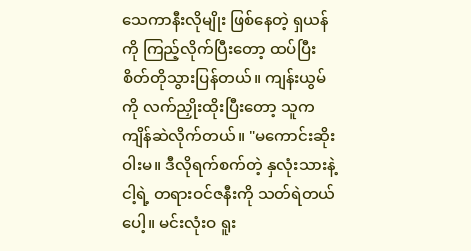သေကာနီးလိုမျိုး ဖြစ်နေတဲ့ ရှယန်ကို ကြည့်လိုက်ပြီးတော့ ထပ်ပြီး စိတ်တိုသွားပြန်တယ်။ ကျန်းယွမ်ကို လက်ညှိုးထိုးပြီးတော့ သူက ကျိန်ဆဲလိုက်တယ်။ "မကောင်းဆိုးဝါးမ။ ဒီလိုရက်စက်တဲ့ နှလုံးသားနဲ့ ငါ့ရဲ့ တရားဝင်ဇနီးကို သတ်ရဲတယ်ပေါ့။ မင်းလုံးဝ ရူး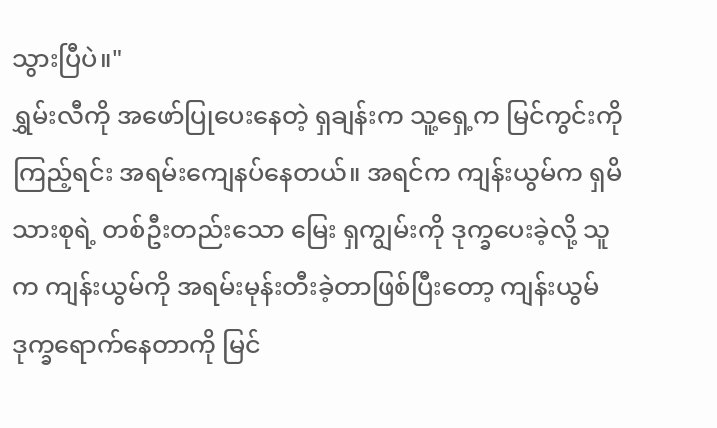သွားပြီပဲ။"
ရွှမ်းလီကို အဖော်ပြုပေးနေတဲ့ ရှချန်းက သူ့ရှေ့က မြင်ကွင်းကို ကြည့်ရင်း အရမ်းကျေနပ်နေတယ်။ အရင်က ကျန်းယွမ်က ရှမိသားစုရဲ့ တစ်ဦးတည်းသော မြေး ရှကျွမ်းကို ဒုက္ခပေးခဲ့လို့ သူက ကျန်းယွမ်ကို အရမ်းမုန်းတီးခဲ့တာဖြစ်ပြီးတော့ ကျန်းယွမ် ဒုက္ခရောက်နေတာကို မြင်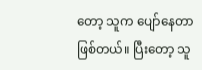တော့ သူက ပျော်နေတာဖြစ်တယ်။ ပြီး‌တော့ သူ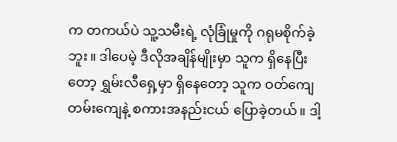က တကယ်ပဲ သူ့သမီးရဲ့ လုံခြုံမှုကို ဂရုမစိုက်ခဲ့ဘူး။ ဒါပေမဲ့ ဒီလိုအချိန်မျိုးမှာ သူက ရှိနေပြီးတော့ ရွှမ်းလီရှေ့မှာ ရှိနေတော့ သူက ဝတ်ကျေတမ်းကျေနဲ့ စကားအနည်းငယ် ပြောခဲ့တယ်။ ဒါ့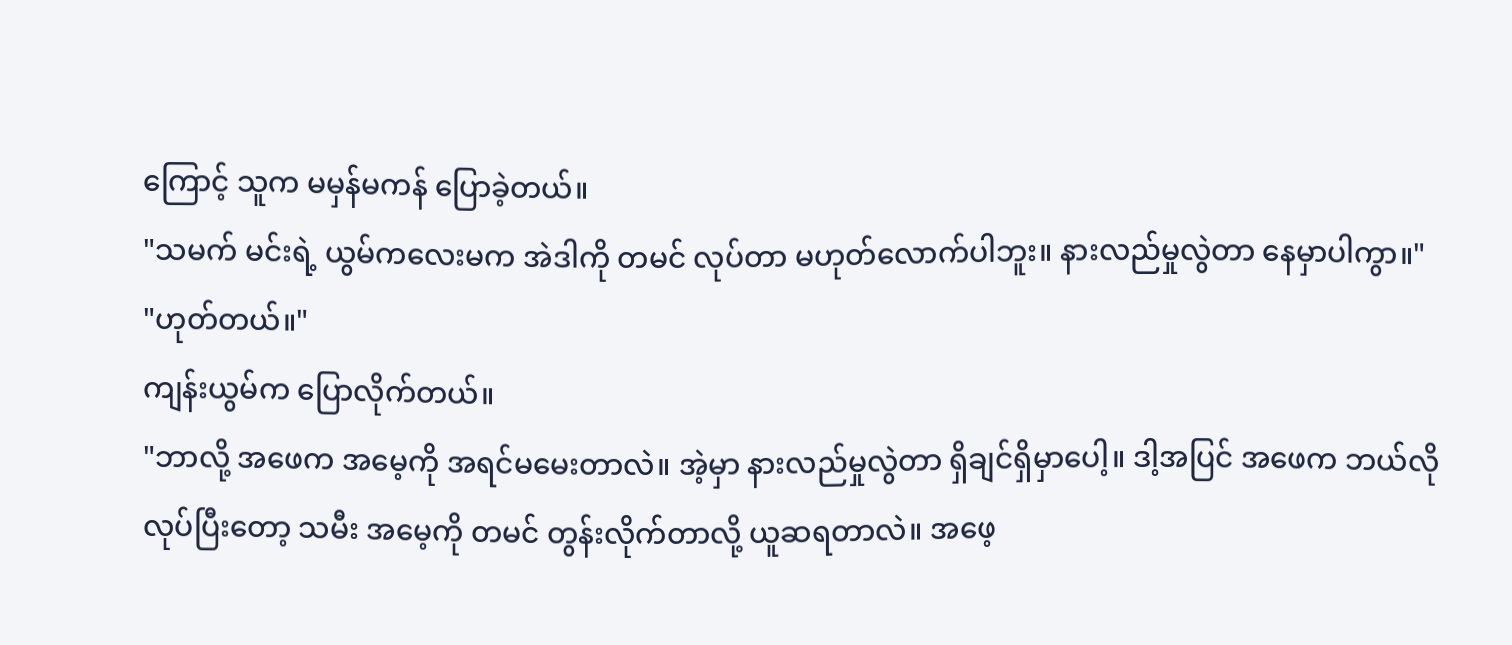ကြောင့် သူက မမှန်မကန် ပြောခဲ့တယ်။
"သမက် မင်းရဲ့ ယွမ်ကလေးမက အဲဒါကို တမင် လုပ်တာ မဟုတ်လောက်ပါဘူး။ နားလည်မှုလွဲတာ နေမှာပါကွာ။"
"ဟုတ်တယ်။"
ကျန်းယွမ်က ပြောလိုက်တယ်။
"ဘာလို့ အဖေက အမေ့ကို အရင်မမေးတာလဲ။ အဲ့မှာ နားလည်မှုလွဲတာ ရှိချင်ရှိမှာပေါ့။ ဒါ့အပြင် အဖေက ဘယ်လိုလုပ်ပြီးတော့ သမီး အမေ့ကို တမင် တွန်းလိုက်တာလို့ ယူဆရတာလဲ။ အဖေ့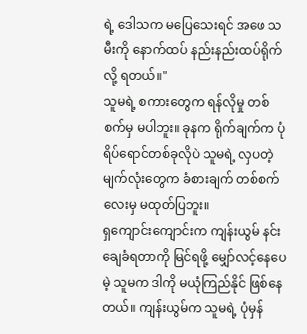ရဲ့ ဒေါသက မပြေသေးရင် အဖေ သမီးကို နောက်ထပ် နည်းနည်းထပ်ရိုက်လို့ ရတယ်။"
သူမရဲ့ စကားတွေက ရန်လိုမှု တစ်စက်မှ မပါဘူး။ ခုနက ရိုက်ချက်က ပုံရိပ်ရောင်တစ်ခုလိုပဲ သူမရဲ့ လှပတဲ့ မျက်လုံးတွေက ခံစားချက် တစ်စက်လေးမှ မထုတ်ပြဘူး။
ရှကျောင်းကျောင်းက ကျန်းယွမ် နင်းချေခံရတာကို မြင်ရဖို့ မျှော်လင့်နေပေမဲ့ သူမက ဒါကို မယုံကြည်နိုင် ဖြစ်နေတယ်။ ကျန်းယွမ်က သူမရဲ့ ပုံမှန်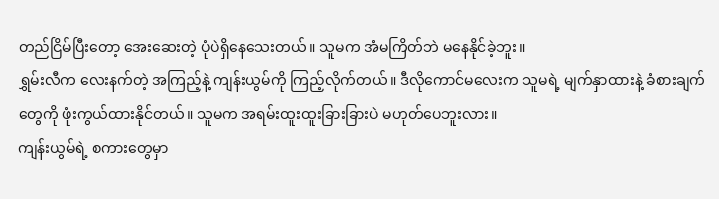တည်ငြိမ်ပြီးတော့ အေးဆေးတဲ့ ပုံပဲရှိနေသေးတယ်။ သူမက အံမကြိတ်ဘဲ မနေနိုင်ခဲ့ဘူး။
ရွှမ်းလီက လေးနက်တဲ့ အကြည့်နဲ့ ကျန်းယွမ်ကို ကြည့်လိုက်တယ်။ ဒီလိုကောင်မလေးက သူမရဲ့ မျက်နှာထားနဲ့ ခံစားချက်တွေကို ဖုံးကွယ်ထားနိုင်တယ်။ သူမက အရမ်းထူးထူးခြားခြားပဲ မဟုတ်ပေဘူးလား။
ကျန်းယွမ်ရဲ့ စကားတွေမှာ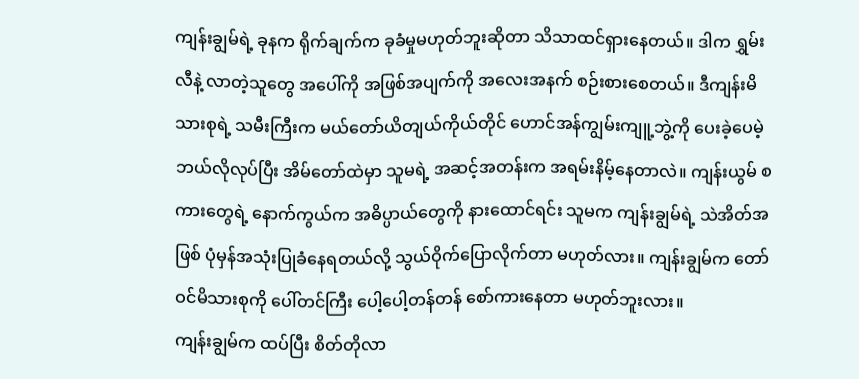ကျန်းချွမ်ရဲ့ ခုနက ရိုက်ချက်က ခုခံမှုမဟုတ်ဘူးဆိုတာ သိသာထင်ရှားနေတယ်။ ဒါက ရွှမ်းလီနဲ့ လာတဲ့သူတွေ အပေါ်ကို အဖြစ်အပျက်ကို အလေးအနက် စဉ်းစားစေတယ်။ ဒီကျန်းမိသားစုရဲ့ သမီးကြီးက မယ်တော်ယိတျယ်ကိုယ်တိုင် ဟောင်အန်ကျွမ်းကျူ့ဘွဲ့ကို ပေးခဲ့ပေမဲ့ ဘယ်လိုလုပ်ပြီး အိမ်တော်ထဲမှာ သူမရဲ့ အဆင့်အတန်းက အရမ်းနိမ့်နေတာလဲ။ ကျန်းယွမ် စကားတွေရဲ့ နောက်ကွယ်က အဓိပ္ပာယ်တွေကို နားထောင်ရင်း သူမက ကျန်းချွမ်ရဲ့ သဲအိတ်အဖြစ် ပုံမှန်အသုံးပြုခံနေရတယ်လို့ သွယ်ဝိုက်ပြောလိုက်တာ မဟုတ်လား။ ကျန်းချွမ်က တော်ဝင်မိသားစုကို ပေါ်တင်ကြီး ပေါ့ပေါ့တန်တန် စော်ကားနေတာ မဟုတ်ဘူးလား။
ကျန်းချွမ်က ထပ်ပြီး စိတ်တိုလာ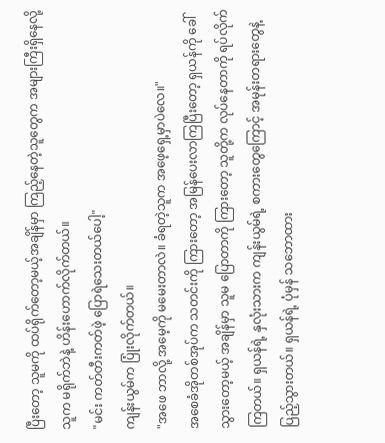ပြီးတော့ သူမကို ထပ်ရိုက်တော့မယ့်အချိန်မှာ ကြည့်နေတဲ့သူတွေက အများကြီးရှိနေလို့ သူက မရိုက်ဘဲနဲ့ ဟိန်းဟောက်လိုက်တယ်။
"မင်း ကတ်တီးကတ်ဖဲ့ ပြောရဲသေးတယ်ပေါ့"
ကျန်းယွမ်က ပြုံးလိုက်တယ်။
"အဖေ ဘာလို့ အမေ့ကို မမေးတာလဲ။ ခံရတဲ့သူက အဖေ့ရှေ့မှာပဲလေ။"
အစေခံအိုတစ်အုပ်က သတင်းကို ကြားတော့ အမြန်ပေးလာကြပြီးတော့ ရှယန်ကို ခေါ်သွားတော့မယ့် အချိန်မှာ သူမ ပြောတာကို ကြားတော့ သူတို့က လုပ်နေတာကို ရပ်လိုက်ကြတယ်။ ရှယန်ရဲ့ နှလုံးသားက ကျန်းယွမ်ရဲ့ စကားတွေကြောင့် အမုန်းတရားတွေနဲ့ ပြည့်သွားတယ်။ ရှယန်ရဲ့ ပုံမှန် သဘောထား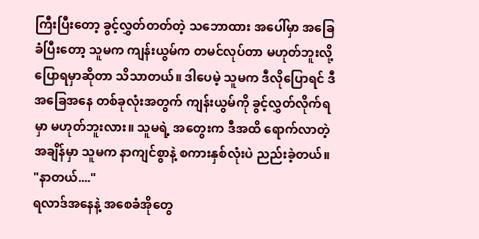ကြီးပြီးတော့ ခွင့်လွှတ်တတ်တဲ့ သဘောထား အပေါ်မှာ အခြေခံပြီးတော့ သူမက ကျန်းယွမ်က တမင်လုပ်တာ မဟုတ်ဘူးလို့ ပြောရမှာဆိုတာ သိသာတယ်။ ဒါပေမဲ့ သူမက ဒီလိုပြောရင် ဒီအခြေအနေ တစ်ခုလုံးအတွက် ကျန်းယွမ်ကို ခွင့်လွှတ်လိုက်ရမှာ မဟုတ်ဘူးလား။ သူမရဲ့ အတွေးက ဒီအထိ ရောက်လာတဲ့အချိန်မှာ သူမက နာကျင်စွာနဲ့ စကားနှစ်လုံးပဲ ညည်းခဲ့တယ်။
"နာတယ်...."
ရလာဒ်အနေနဲ့ အစေခံအိုတွေ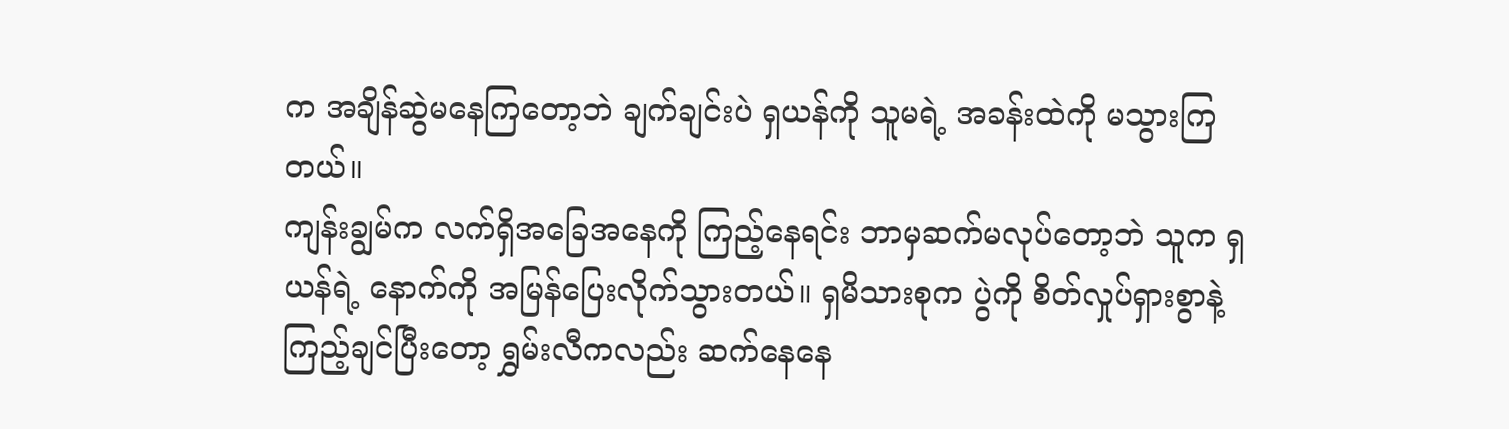က အချိန်ဆွဲမနေကြတော့ဘဲ ချက်ချင်းပဲ ရှယန်ကို သူမရဲ့ အခန်းထဲကို မသွားကြတယ်။
ကျန်းချွမ်က လက်ရှိအခြေအနေကို ကြည့်နေရင်း ဘာမှဆက်မလုပ်တော့ဘဲ သူက ရှယန်ရဲ့ နောက်ကို အမြန်ပြေးလိုက်သွားတယ်။ ရှမိသားစုက ပွဲကို စိတ်လှုပ်ရှားစွာနဲ့ ကြည့်ချင်ပြီးတော့ ရွှမ်းလီကလည်း ဆက်နေနေ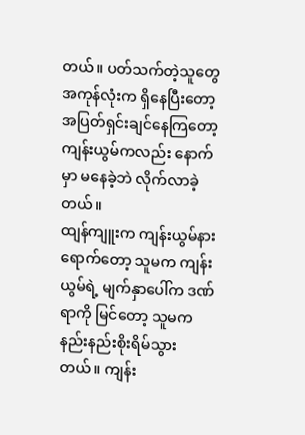တယ်။ ပတ်သက်တဲ့သူတွေ အကုန်လုံးက ရှိနေပြီးတော့ အပြတ်ရှင်းချင်နေကြတော့ ကျန်းယွမ်ကလည်း နောက်မှာ မနေခဲ့ဘဲ လိုက်လာခဲ့တယ်။
ထျန်ကျူးက ကျန်းယွမ်နားရောက်တော့ သူမက ကျန်းယွမ်ရဲ့ မျက်နှာပေါ်က ဒဏ်ရာကို မြင်တော့ သူမက နည်းနည်းစိုးရိမ်သွားတယ်။ ကျန်း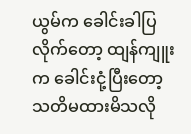ယွမ်က ခေါင်းခါပြလိုက်တော့ ထျန်ကျူးက ခေါင်းငုံ့ပြီးတော့ သတိမထားမိသလို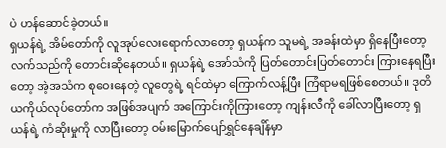ပဲ ဟန်ဆောင်ခဲ့တယ်။
ရှယန်ရဲ့ အိမ်တော်ကို လူအုပ်လေးရောက်လာတော့ ရှယန်က သူမရဲ့ အခန်းထဲမှာ ရှိနေပြီးတော့ လက်သည်ကို တောင်းဆိုနေတယ်။ ရှယန်ရဲ့ အော်သံကို ပြတ်တောင်းပြတ်တောင်း ကြားနေရပြီးတော့ အဲ့အသံက စုဝေးနေတဲ့ လူတွေရဲ့ ရင်ထဲမှာ ကြောက်လန့်ပြီး ကြံရာမရဖြစ်စေတယ်။ ဒုတိယကိုယ်လုပ်တော်က အဖြစ်အပျက် အကြောင်းကိုကြားတော့ ကျန်းလီကို ခေါ်လာပြီးတော့ ရှယန်ရဲ့ ကံဆိုးမှုကို လာပြီးတော့ ဝမ်းမြောက်ပျော်ရွှင်နေချိန်မှာ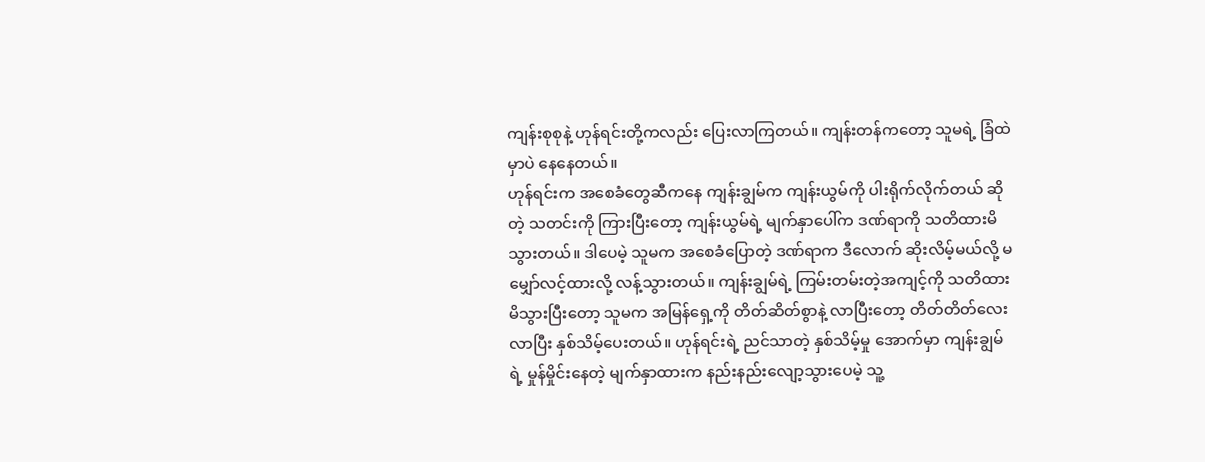ကျန်းစုစုနဲ့ ဟုန်ရင်းတို့ကလည်း ပြေးလာကြတယ်။ ကျန်းတန်ကတော့ သူမရဲ့ ခြံထဲမှာပဲ နေနေတယ်။
ဟုန်ရင်းက အစေခံတွေဆီကနေ ကျန်းချွမ်က ကျန်းယွမ်ကို ပါးရိုက်လိုက်တယ် ဆိုတဲ့ သတင်းကို ကြားပြီးတော့ ကျန်းယွမ်ရဲ့ မျက်နှာပေါ်က ဒဏ်ရာကို သတိထားမိသွားတယ်။ ဒါပေမဲ့ သူမက အစေခံပြောတဲ့ ဒဏ်ရာက ဒီလောက် ဆိုးလိမ့်မယ်လို့ မမျှော်လင့်ထားလို့ လန့်သွားတယ်။ ကျန်းချွမ်ရဲ့ ကြမ်းတမ်းတဲ့အကျင့်ကို သတိထားမိသွားပြီးတော့ သူမက အမြန်ရှေ့ကို တိတ်ဆိတ်စွာနဲ့ လာပြီးတော့ တိတ်တိတ်လေးလာပြီး နှစ်သိမ့်ပေးတယ်။ ဟုန်ရင်းရဲ့ ညင်သာတဲ့ နှစ်သိမ့်မှု အောက်မှာ ကျန်းချွမ်ရဲ့ မှုန်မှိုင်းနေတဲ့ မျက်နှာထားက နည်းနည်းလျော့သွားပေမဲ့ သူ့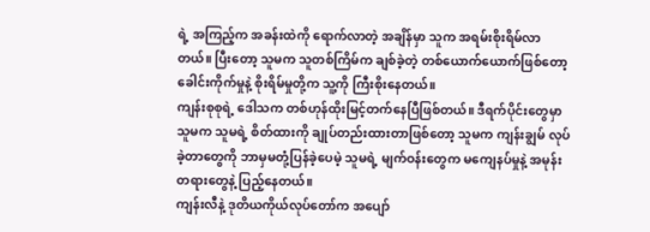ရဲ့ အကြည့်က အခန်းထဲကို ရောက်လာတဲ့ အချိန်မှာ သူက အရမ်းစိုးရိမ်လာတယ်။ ပြီးတော့ သူမက သူတစ်ကြိမ်က ချစ်ခဲ့တဲ့ တစ်ယောက်ယောက်ဖြစ်တော့ ခေါင်းကိုက်မှုနဲ့ စိုးရိမ်မှုတို့က သူ့ကို ကြီးစိုးနေတယ်။
ကျန်းစုစုရဲ့ ဒေါသက တစ်ဟုန်ထိုးမြင့်တက်နေပြီဖြစ်တယ်။ ဒီရက်ပိုင်းတွေမှာ သူမက သူမရဲ့ စိတ်ထားကို ချုပ်တည်းထားတာဖြစ်တော့ သူမက ကျန်းချွမ် လုပ်ခဲ့တာတွေကို ဘာမှမတုံ့ပြန်ခဲ့ပေမဲ့ သူမရဲ့ မျက်ဝန်းတွေက မကျေနပ်မှုနဲ့ အမုန်းတရားတွေနဲ့ ပြည့်နေတယ်။
ကျန်းလီနဲ့ ဒုတိယကိုယ်လုပ်တော်က အပျော်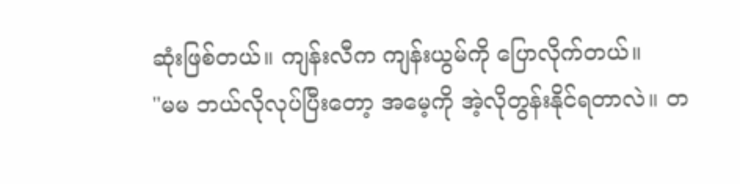ဆုံးဖြစ်တယ်။ ကျန်းလီက ကျန်းယွမ်ကို ပြောလိုက်တယ်။
"မမ ဘယ်လိုလုပ်ပြီးတော့ အမေ့ကို အဲ့လိုတွန်းနိုင်ရတာလဲ။ တ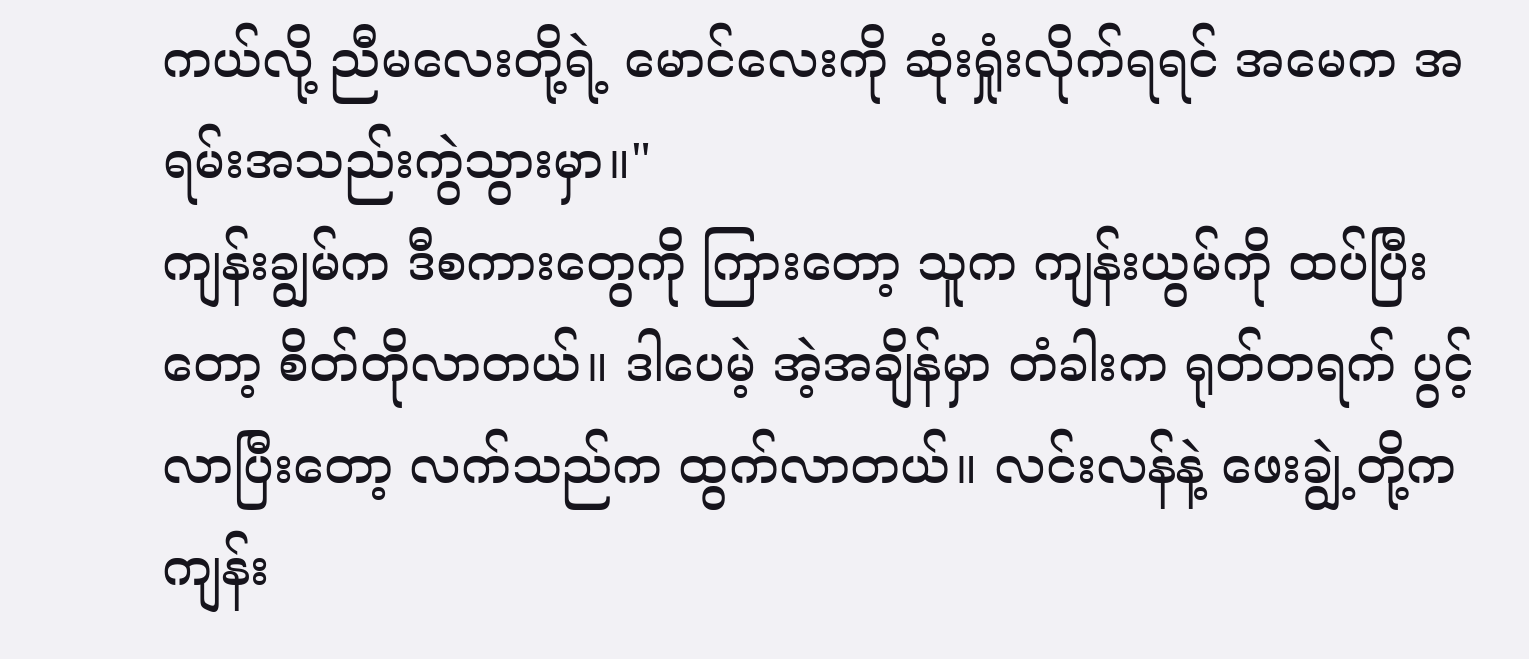ကယ်လို့ ညီမလေးတို့ရဲ့ မောင်လေးကို ဆုံးရှုံးလိုက်ရရင် အမေက အရမ်းအသည်းကွဲသွားမှာ။"
ကျန်းချွမ်က ဒီစကားတွေကို ကြားတော့ သူက ကျန်းယွမ်ကို ထပ်ပြီးတော့ စိတ်တိုလာတယ်။ ဒါပေမဲ့ အဲ့အချိန်မှာ တံခါးက ရုတ်တရက် ပွင့်လာပြီးတော့ လက်သည်က ထွက်လာတယ်။ လင်းလန်နဲ့ ဖေးချွဲ့တို့က ကျန်း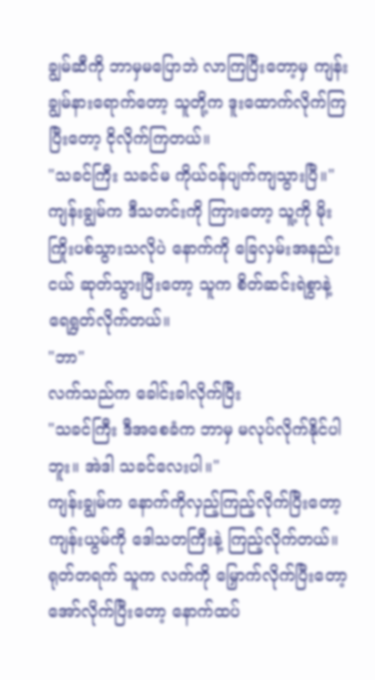ချွမ်ဆီကို ဘာမှမပြောဘဲ လာကြပြီးတော့မှ ကျန်းချွမ်နားရောက်တော့ သူတို့က ဒူးထောက်လိုက်ကြပြီးတော့ ငိုလိုက်ကြတယ်။
"သခင်ကြီး သခင်မ ကိုယ်ဝန်ပျက်ကျသွားပြီ။"
ကျန်းချွမ်က ဒီသတင်းကို ကြားတော့ သူ့ကို မိုးကြိုးပစ်သွားသလိုပဲ နောက်ကို ခြေလှမ်းအနည်းငယ် ဆုတ်သွားပြီးတော့ သူက စိတ်ဆင်းရဲစွာနဲ့ ရေရွတ်လိုက်တယ်။
"ဘာ"
လက်သည်က ခေါင်းခါလိုက်ပြီး
"သခင်ကြီး ဒီအစေခံက ဘာမှ မလုပ်လိုက်နိုင်ပါဘူး။ အဲဒါ သခင်လေးပါ။"
ကျန်းချွမ်က နောက်ကိုလှည့်ကြည့်လိုက်ပြီးတော့ ကျန်းယွမ်ကို ဒေါသတကြီးနဲ့ ကြည့်လိုက်တယ်။ ရုတ်တရက် သူက လက်ကို မြှောက်လိုက်ပြီးတော့ အော်လိုက်ပြီးတော့ နောက်ထပ်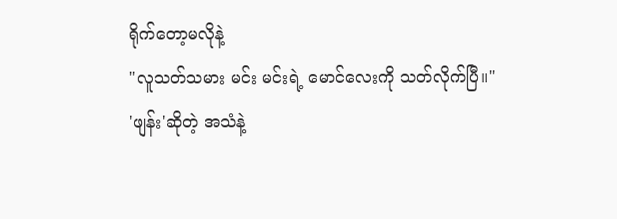ရိုက်တော့မလိုနဲ့
"လူသတ်သမား မင်း မင်းရဲ့ မောင်လေးကို သတ်လိုက်ပြီ။"
'ဖျန်း'ဆိုတဲ့ အသံနဲ့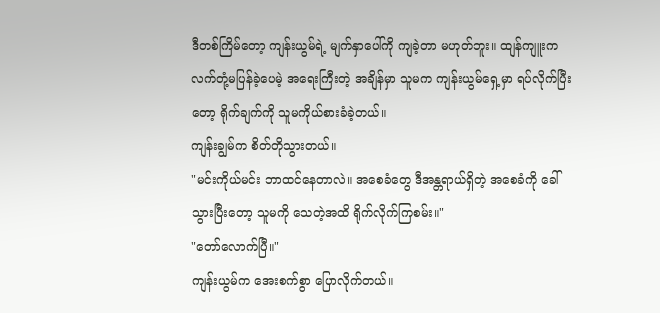ဒီတစ်ကြိမ်တော့ ကျန်းယွမ်ရဲ့ မျက်နှာပေါ်ကို ကျခဲ့တာ မဟုတ်ဘူး။ ထျန်ကျူးက လက်တုံ့မပြန်ခဲ့ပေမဲ့ အရေးကြီးတဲ့ အချိန်မှာ သူမက ကျန်းယွမ်ရှေ့မှာ ရပ်လိုက်ပြီးတော့ ရိုက်ချက်ကို သူမကိုယ်စားခံခဲ့တယ်။
ကျန်းချွမ်က စိတ်တိုသွားတယ်။
"မင်းကိုယ်မင်း ဘာထင်နေတာလဲ။ အစေခံတွေ ဒီအန္တရာယ်ရှိတဲ့ အစေခံကို ခေါ်သွားပြီးတော့ သူမကို သေတဲ့အထိ ရိုက်လိုက်ကြစမ်း။"
"တော်လောက်ပြီ။"
ကျန်းယွမ်က အေးစက်စွာ ပြောလိုက်တယ်။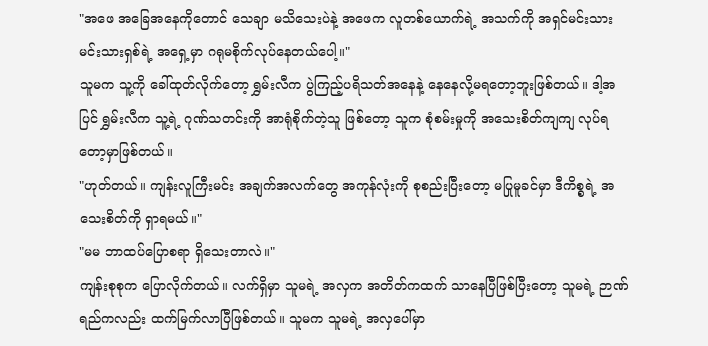"အဖေ အခြေအနေကိုတောင် သေချာ မသိသေးပဲနဲ့ အဖေက လူတစ်ယောက်ရဲ့ အသက်ကို အရှင်မင်းသား မင်းသားရှစ်ရဲ့ အရှေ့မှာ ဂရုမစိုက်လုပ်နေတယ်ပေါ့။"
သူမက သူ့ကို ခေါ်ထုတ်လိုက်တော့ ရွှမ်းလီက ပွဲကြည့်ပရိသတ်အနေနဲ့ နေနေလို့မရတော့ဘူးဖြစ်တယ်။ ဒါ့အပြင် ရွှမ်းလီက သူ့ရဲ့ ဂုဏ်သတင်းကို အာရုံစိုက်တဲ့သူ ဖြစ်တော့ သူက စုံစမ်းမှုကို အသေးစိတ်ကျကျ လုပ်ရတော့မှာဖြစ်တယ်။
"ဟုတ်တယ်။ ကျန်းလူကြီးမင်း အချက်အလက်တွေ အကုန်လုံးကို စုစည်းပြီးတော့ မပြုမူခင်မှာ ဒီကိစ္စရဲ့ အသေးစိတ်ကို ရှာရမယ်။"
"မမ ဘာထပ်ပြောစရာ ရှိသေးတာလဲ။"
ကျန်းစုစုက ပြောလိုက်တယ်။ လက်ရှိမှာ သူမရဲ့ အလှက အတိတ်ကထက် သာနေပြီဖြစ်ပြီးတော့ သူမရဲ့ ဉာဏ်ရည်ကလည်း ထက်မြက်လာပြီဖြစ်တယ်။ သူမက သူမရဲ့ အလှပေါ်မှာ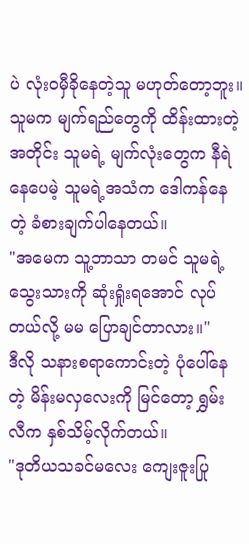ပဲ လုံးဝမှီခိုနေတဲ့သူ မဟုတ်တော့ဘူး။ သူမက မျက်ရည်တွေကို ထိန်းထားတဲ့အတိုင်း သူမရဲ့ မျက်လုံးတွေက နီရဲနေပေမဲ့ သူမရဲ့အသံက ဒေါကန်နေတဲ့ ခံစားချက်ပါနေတယ်။
"အမေက သူ့ဘာသာ တမင် သူမရဲ့ သွေးသားကို ဆုံးရှုံးရအောင် လုပ်တယ်လို့ မမ ပြောချင်တာလား။"
ဒီလို သနားစရာကောင်းတဲ့ ပုံပေါ်နေတဲ့ မိန်းမလှလေးကို မြင်တော့ ရွှမ်းလီက နှစ်သိမ့်လိုက်တယ်။
"ဒုတိယသခင်မလေး ကျေးဇူးပြု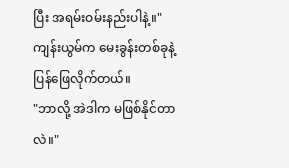ပြီး အရမ်းဝမ်းနည်းပါနဲ့။"
ကျန်းယွမ်က မေးခွန်းတစ်ခုနဲ့ ပြန်ဖြေလိုက်တယ်။
"ဘာလို့ အဲဒါက မဖြစ်နိုင်တာလဲ။"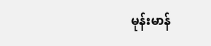မုန်းမာန်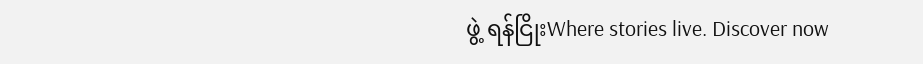ဖွဲ့ ရန်ငြိုးWhere stories live. Discover now